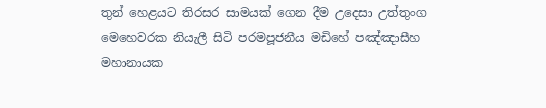තුන් හෙළයට තිරසර සාමයක් ගෙන දීම උදෙසා උත්තුංග මෙහෙවරක නියැලී සිටි පරමපූජනීය මඩිහේ පඤ්ඤාසීහ මහානායක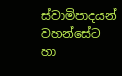ස්වාමිපාදයන් වහන්සේට හා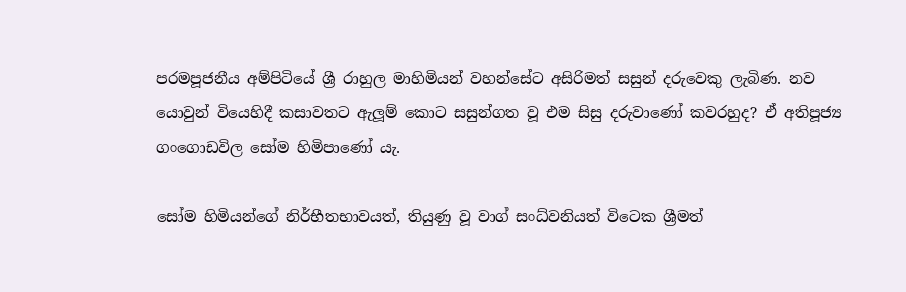පරමපූජනීය අම්පිටියේ ශ්‍රී රාහුල මාහිමියන් වහන්සේට අසිරිමත් සසුන් දරුවෙකු ලැබිණ. නව යොවුන් වියෙහිදී කසාවතට ඇලූම් කොට සසුන්ගත වූ එම සිසු දරුවාණෝ කවරහුද? ඒ අතිපූජ්‍ය ගංගොඩවිල සෝම හිමිපාණෝ යැ.

සෝම හිමියන්ගේ නිර්භීතභාවයත්, තියුණු වූ වාග් සංධ්වනියත් විටෙක ශ්‍රීමත්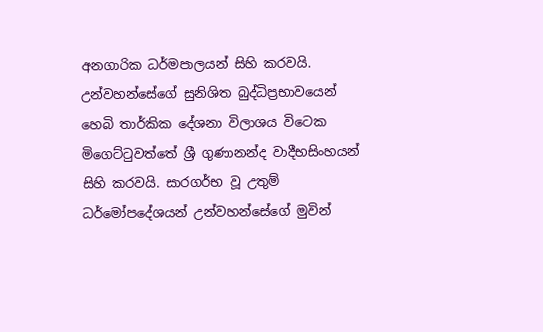අනගාරික ධර්මපාලයන් සිහි කරවයි. උන්වහන්සේගේ සුනිශිත බුද්ධිප්‍රභාවයෙන් හෙබි තාර්කික දේශනා විලාශය විටෙක මිගෙට්ටුවත්තේ ශ්‍රී ගුණානන්ද වාදීභසිංහයන් සිහි කරවයි. සාරගර්භ වූ උතුම් ධර්මෝපදේශයන් උන්වහන්සේගේ මුවින්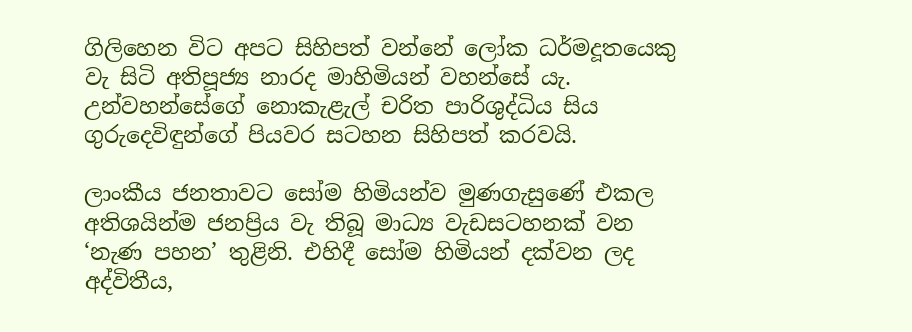ගිලිහෙන විට අපට සිහිපත් වන්නේ ලෝක ධර්මදූතයෙකු වැ සිටි අතිපූජ්‍ය නාරද මාහිමියන් වහන්සේ යැ. උන්වහන්සේගේ නොකැළැල් චරිත පාරිශුද්ධිය සිය ගුරුදෙවිඳුන්ගේ පියවර සටහන සිහිපත් කරවයි.

ලාංකීය ජනතාවට සෝම හිමියන්ව මුණගැසුණේ එකල අතිශයින්ම ජනප්‍රිය වැ තිබූ මාධ්‍ය වැඩසටහනක් වන ‘නැණ පහන’ තුළිනි. එහිදී සෝම හිමියන් දක්වන ලද අද්විතීය,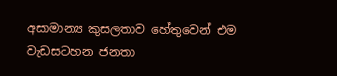අසාමාන්‍ය කුසලතාව හේතුවෙන් එම වැඩසටහන ජනතා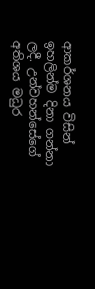ආකර්ශනය විසින් ඉහලින්ම දිනා ගන්නා ලදී. උන්වහන්සේගේ අතිශය මධුර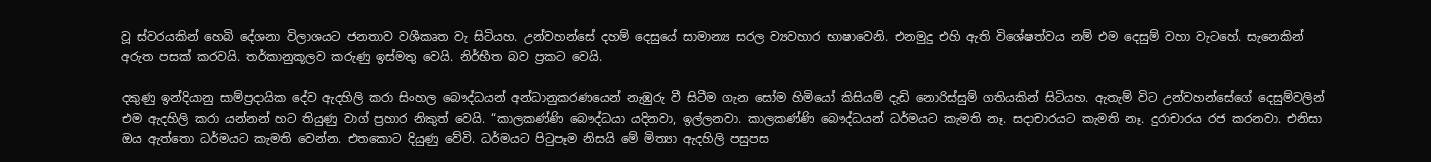වූ ස්වරයකින් හෙබි දේශනා විලාශයට ජනතාව වශීකෘත වැ සිටියහ. උන්වහන්සේ දහම් දෙසුයේ සාමාන්‍ය සරල ව්‍යවහාර භාෂාවෙනි. එනමුදු එහි ඇති විශේෂත්වය නම් එම දෙසුම් වහා වැටහේ. සැනෙකින් අරුත පසක් කරවයි. තර්කානුකූලව කරුණු ඉස්මතු වෙයි. නිර්භීත බව ප්‍රකට වෙයි.

දකුණු ඉන්දියානු සාම්ප්‍රදායික දේව ඇදහිලි කරා සිංහල බෞද්ධයන් අන්ධානුකරණයෙන් නැඹුරු වී සිටීම ගැන සෝම හිමියෝ කිසියම් දැඩි නොරිස්සුම් ගතියකින් සිටියහ. ඇතැම් විට උන්වහන්සේගේ දෙසුම්වලින් එම ඇදහිලි කරා යන්නන් හට තියුණු වාග් ප්‍රහාර නිකුත් වෙයි. “කාලකණ්ණි බෞද්ධයා යදිනවා, ඉල්ලනවා. කාලකණ්ණි බෞද්ධයන් ධර්මයට කැමති නෑ. සදාචාරයට කැමති නෑ. දුරාචාරය රජ කරනවා. එනිසා ඔය ඇත්තො ධර්මයට කැමති වෙන්න. එතකොට දියුණු වේවි. ධර්මයට පිටුපෑම නිසයි මේ මිත්‍යා ඇදහිලි පසුපස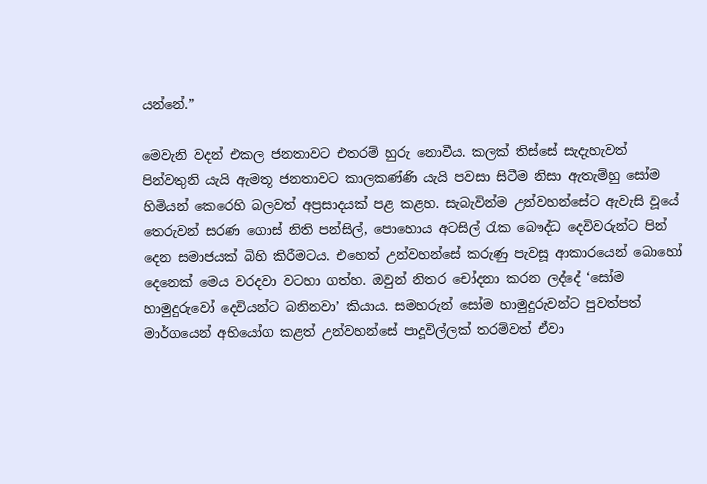යන්නේ.”

මෙවැනි වදන් එකල ජනතාවට එතරම් හුරු නොවීය. කලක් තිස්සේ සැදැහැවත් පින්වතුනි යැයි ඇමතූ ජනතාවට කාලකණ්ණි යැයි පවසා සිටීම නිසා ඇතැම්හු සෝම හිමියන් කෙරෙහි බලවත් අප්‍රසාදයක් පළ කළහ. සැබැවින්ම උන්වහන්සේට ඇවැසි වූයේ තෙරුවන් සරණ ගොස් නිති පන්සිල්, පොහොය අටසිල් රැක බෞද්ධ දෙවිවරුන්ට පින් දෙන සමාජයක් බිහි කිරීමටය. එහෙත් උන්වහන්සේ කරුණු පැවසූ ආකාරයෙන් බොහෝ දෙනෙක් මෙය වරදවා වටහා ගත්හ. ඔවුන් නිතර චෝදනා කරන ලද්දේ ‘සෝම හාමුදුරුවෝ දෙවියන්ට බනිනවා’ කියාය. සමහරුන් සෝම හාමුදුරුවන්ට පුවත්පත් මාර්ගයෙන් අභියෝග කළත් උන්වහන්සේ පාදූවිල්ලක් තරම්වත් ඒවා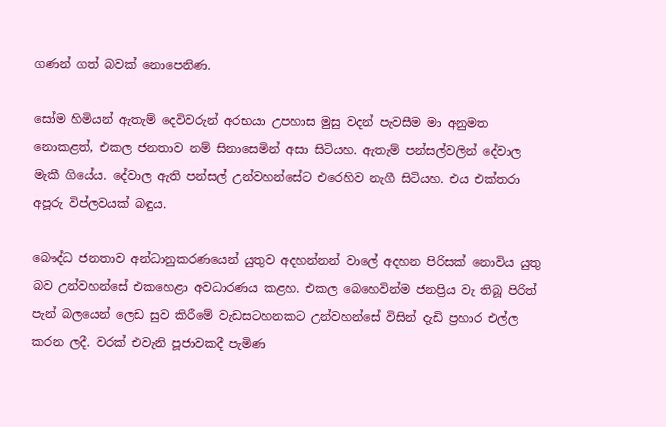ගණන් ගත් බවක් නොපෙනිණ.

සෝම හිමියන් ඇතැම් දෙවිවරුන් අරභයා උපහාස මුසු වදන් පැවසීම මා අනුමත නොකළත්, එකල ජනතාව නම් සිනාසෙමින් අසා සිටියහ. ඇතැම් පන්සල්වලින් දේවාල මැකී ගියේය. දේවාල ඇති පන්සල් උන්වහන්සේට එරෙහිව නැගී සිටියහ. එය එක්තරා අපූරු විප්ලවයක් බඳුය.

බෞද්ධ ජනතාව අන්ධානුකරණයෙන් යුතුව අදහන්නන් වාලේ අදහන පිරිසක් නොවිය යුතු බව උන්වහන්සේ එකහෙළා අවධාරණය කළහ. එකල බෙහෙවින්ම ජනප්‍රිය වැ තිබූ පිරිත් පැන් බලයෙන් ලෙඩ සුව කිරීමේ වැඩසටහනකට උන්වහන්සේ විසින් දැඩි ප්‍රහාර එල්ල කරන ලදී. වරක් එවැනි පූජාවකදී පැමිණ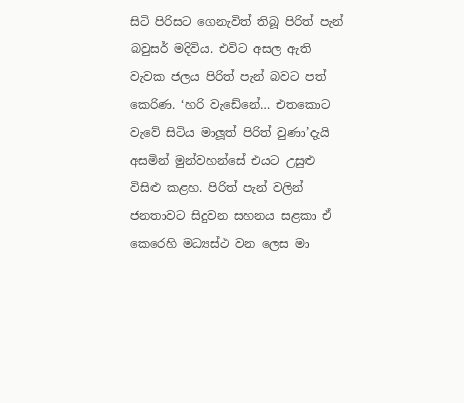සිටි පිරිසට ගෙනැවිත් තිබූ පිරිත් පැන් බවුසර් මදිවිය. එවිට අසල ඇති වැවක ජලය පිරිත් පැන් බවට පත් කෙරිණ. ‘හරි වැඩේනේ… එතකොට වැවේ සිටිය මාලූත් පිරිත් වුණා’දැයි අසමින් මුන්වහන්සේ එයට උසුළු විසිළු කළහ. පිරිත් පැන් වලින් ජනතාවට සිදුවන සහනය සළකා ඒ කෙරෙහි මධ්‍යස්ථ වන ලෙස මා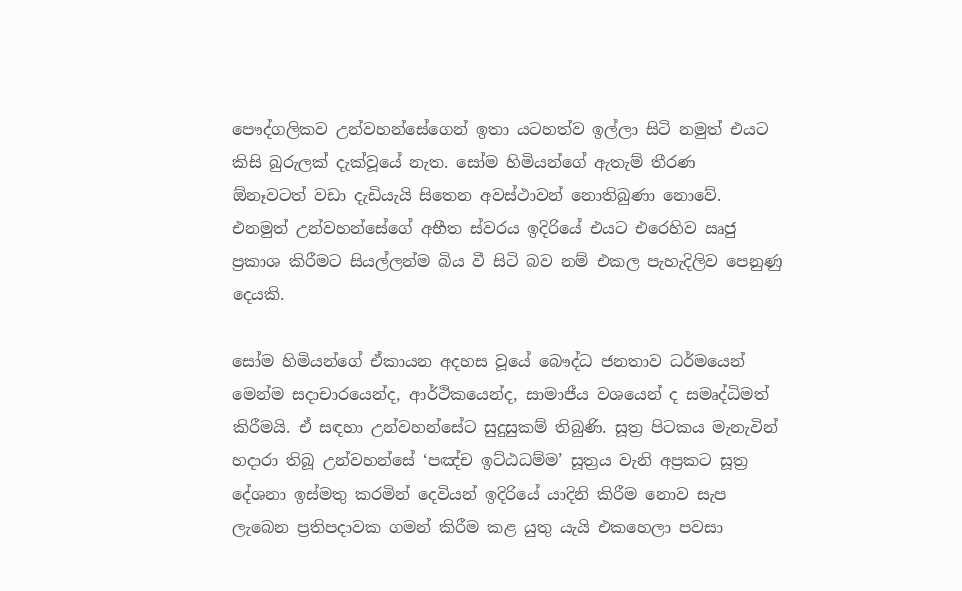පෞද්ගලිකව උන්වහන්සේගෙන් ඉතා යටහත්ව ඉල්ලා සිටි නමුත් එයට කිසි බුරුලක් දැක්වූයේ නැත. සෝම හිමියන්ගේ ඇතැම් තීරණ  ඕනෑවටත් වඩා දැඩියැයි සිතෙන අවස්ථාවන් නොතිබුණා නොවේ. එනමුත් උන්වහන්සේගේ අභීත ස්වරය ඉදිරියේ එයට එරෙහිව ඍජු ප්‍රකාශ කිරීමට සියල්ලන්ම බිය වී සිටි බව නම් එකල පැහැදිලිව පෙනුණු දෙයකි.

සෝම හිමියන්ගේ ඒකායන අදහස වූයේ බෞද්ධ ජනතාව ධර්මයෙන් මෙන්ම සදාචාරයෙන්ද, ආර්ථිකයෙන්ද, සාමාජීය වශයෙන් ද සමෘද්ධිමත් කිරීමයි. ඒ සඳහා උන්වහන්සේට සුදුසුකම් තිබුණි. සූත්‍ර පිටකය මැනැවින් හදාරා තිබූ උන්වහන්සේ ‘පඤ්ච ඉට්ඨධම්ම’ සූත්‍රය වැනි අප්‍රකට සූත්‍ර දේශනා ඉස්මතු කරමින් දෙවියන් ඉදිරියේ යාදිනි කිරීම නොව සැප ලැබෙන ප්‍රතිපදාවක ගමන් කිරීම කළ යුතු යැයි එකහෙලා පවසා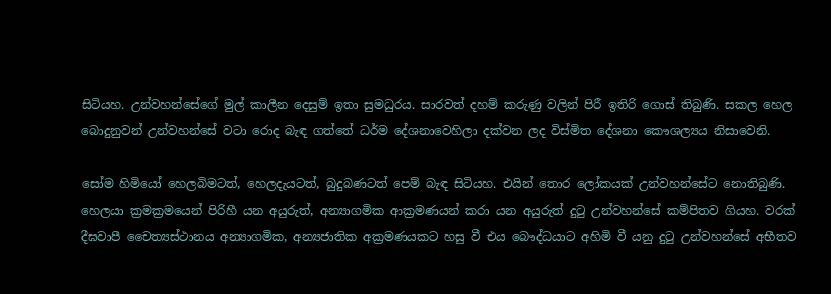සිටියහ. උන්වහන්සේගේ මුල් කාලීන දෙසුම් ඉතා සුමධුරය. සාරවත් දහම් කරුණු වලින් පිරී ඉතිරි ගොස් තිබුණි. සකල හෙල බොදුනුවන් උන්වහන්සේ වටා රොද බැඳ ගත්තේ ධර්ම දේශනාවෙහිලා දක්වන ලද විස්මිත දේශනා කෞශල්‍යය නිසාවෙනි.

සෝම හිමියෝ හෙලබිමටත්, හෙලදැයටත්, බුදුබණටත් පෙම් බැඳ සිටියහ. එයින් තොර ලෝකයක් උන්වහන්සේට නොතිබුණි. හෙලයා ක්‍රමක්‍රමයෙන් පිරිහී යන අයුරුත්, අන්‍යාගමික ආක්‍රමණයන් කරා යන අයුරුත් දුටු උන්වහන්සේ කම්පිතව ගියහ. වරක් දීඝවාපී චෛත්‍යස්ථානය අන්‍යාගමික, අන්‍යජාතික අක්‍රමණයකට හසු වී එය බෞද්ධයාට අහිමි වී යනු දුටු උන්වහන්සේ අභීතව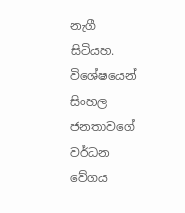නැගී සිටියහ. විශේෂයෙන් සිංහල ජනතාවගේ වර්ධන වේගය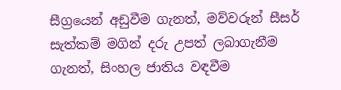සීග්‍රයෙන් අඩුවීම ගැනත්, මව්වරුන් සීසර් සැත්කම් මගින් දරු උපත් ලබාගැනීම ගැනත්, සිංහල ජාතිය වඳවීම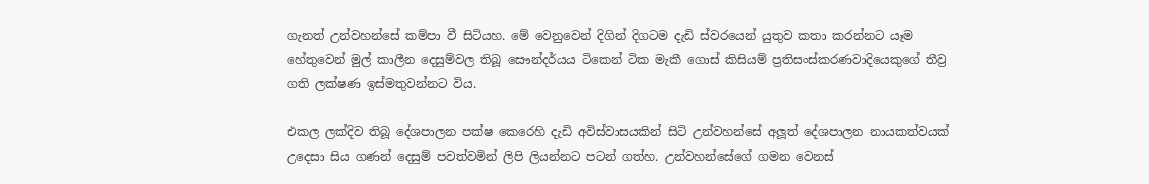ගැනත් උන්වහන්සේ කම්පා වී සිටියහ. මේ වෙනුවෙන් දිගින් දිගටම දැඩි ස්වරයෙන් යුතුව කතා කරන්නට යෑම හේතුවෙන් මුල් කාලීන දෙසුම්වල තිබූ සෞන්දර්යය ටිකෙන් ටික මැකී ගොස් කිසියම් ප්‍රතිසංස්කරණවාදියෙකුගේ තීව්‍ර ගති ලක්ෂණ ඉස්මතුවන්නට විය.

එකල ලක්දිව තිබූ දේශපාලන පක්ෂ කෙරෙහි දැඩි අවිස්වාසයකින් සිටි උන්වහන්සේ අලූත් දේශපාලන නායකත්වයක් උදෙසා සිය ගණන් දෙසුම් පවත්වමින් ලිපි ලියන්නට පටන් ගත්හ. උන්වහන්සේගේ ගමන වෙනස්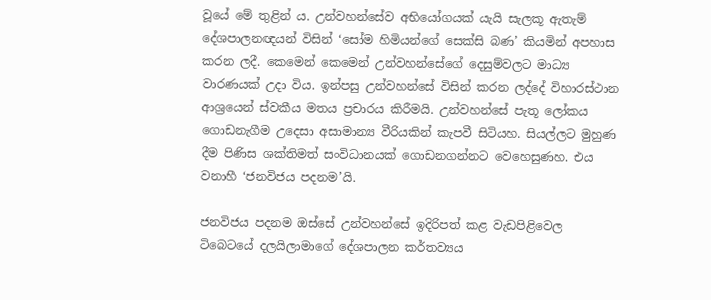වූයේ මේ තුළින් ය. උන්වහන්සේව අභියෝගයක් යැයි සැලකූ ඇතැම් දේශපාලනඥයන් විසින් ‘සෝම හිමියන්ගේ සෙක්සි බණ’ කියමින් අපහාස කරන ලදී. කෙමෙන් කෙමෙන් උන්වහන්සේගේ දෙසුම්වලට මාධ්‍ය වාරණයක් උදා විය. ඉන්පසු උන්වහන්සේ විසින් කරන ලද්දේ විහාරස්ථාන ආශ්‍රයෙන් ස්වකීය මතය ප්‍රචාරය කිරීමයි. උන්වහන්සේ පැතූ ලෝකය ගොඩනැගීම උදෙසා අසාමාන්‍ය වීරියකින් කැපවී සිටියහ. සියල්ලට මුහුණ දීම පිණිස ශක්තිමත් සංවිධානයක් ගොඩනගන්නට වෙහෙසුණහ. එය වනාහී ‘ජනවිජය පදනම’යි.

ජනවිජය පදනම ඔස්සේ උන්වහන්සේ ඉදිරිපත් කළ වැඩපිළිවෙල ටිබෙටයේ දලයිලාමාගේ දේශපාලන කර්තව්‍යය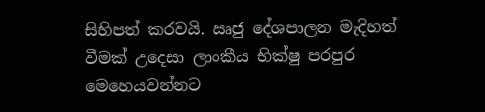සිහිපත් කරවයි. ඍජු දේශපාලන මැදිහත් වීමක් උදෙසා ලාංකීය භික්ෂු පරපුර මෙහෙයවන්නට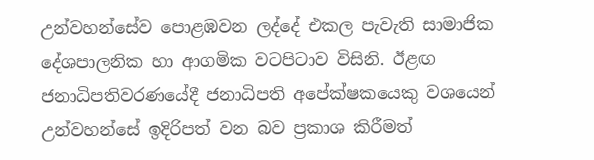උන්වහන්සේව පොළඹවන ලද්දේ එකල පැවැති සාමාජික දේශපාලනික හා ආගමික වටපිටාව විසිනි. ඊළඟ ජනාධිපතිවරණයේදී ජනාධිපති අපේක්ෂකයෙකු වශයෙන් උන්වහන්සේ ඉදිරිපත් වන බව ප්‍රකාශ කිරීමත්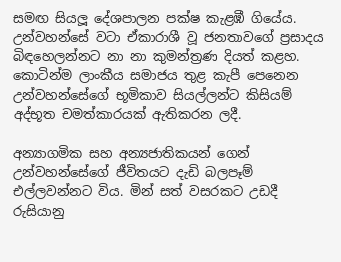සමඟ සියලූ දේශපාලන පක්ෂ කැළඹී ගියේය. උන්වහන්සේ වටා ඒකාරාශී වූ ජනතාවගේ ප්‍රසාදය බිඳහෙලන්නට නා නා කුමන්ත්‍රණ දියත් කළහ. කොටින්ම ලාංකීය සමාජය තුළ කැපී පෙනෙන උන්වහන්සේගේ භූමිකාව සියල්ලන්ට කිසියම් අද්භූත චමත්කාරයක් ඇතිකරන ලදී.

අන්‍යාගමික සහ අන්‍යජාතිකයන් ගෙන් උන්වහන්සේගේ ජීවිතයට දැඩි බලපෑම් එල්ලවන්නට විය. මින් සත් වසරකට උඩදී රුසියානු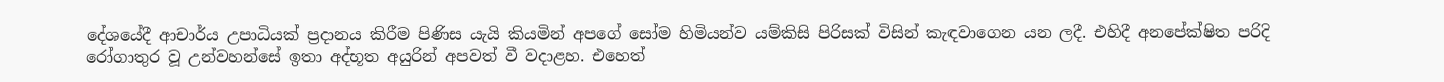දේශයේදී ආචාර්ය උපාධියක් ප්‍රදානය කිරීම පිණිස යැයි කියමින් අපගේ සෝම හිමියන්ව යම්කිසි පිරිසක් විසින් කැඳවාගෙන යන ලදී. එහිදී අනපේක්ෂිත පරිදි රෝගාතුර වූ උන්වහන්සේ ඉතා අද්භූත අයුරින් අපවත් වී වදාළහ. එහෙත්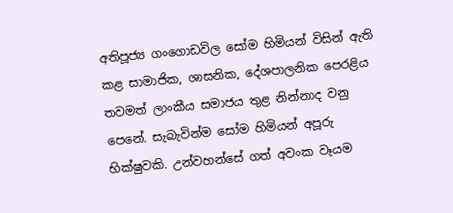අතිපූජ්‍ය ගංගොඩවිල සෝම හිමියන් විසින් ඇති කළ සාමාජික, ශාසනික, දේශපාලනික පෙරළිය තවමත් ලාංකීය සමාජය තුළ නින්නාද වනු පෙනේ. සැබැවින්ම සෝම හිමියන් අපූරු භික්ෂුවකි. උන්වහන්සේ ගත් අවංක වෑයම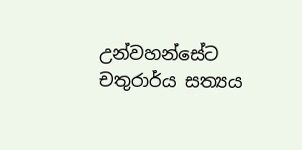උන්වහන්සේට චතුරාර්ය සත්‍යය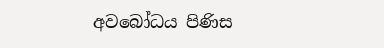අවබෝධය පිණිස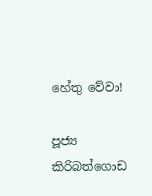හේතු වේවා!

පූජ්‍ය කිරිබත්ගොඩ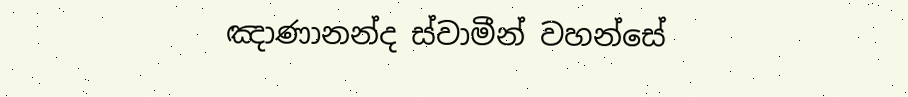ඤාණානන්ද ස්වාමීන් වහන්සේ